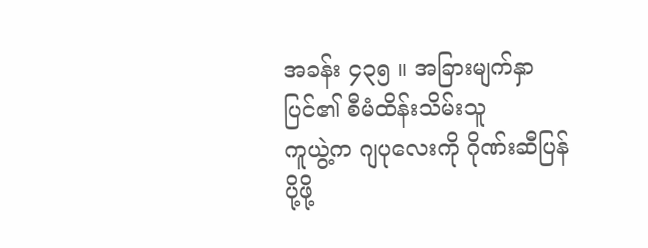အခန်း ၄၃၅ ။ အခြားမျက်နှာပြင်၏ စီမံထိန်းသိမ်းသူ
ကူယွဲ့က ဂျပုလေးကို ဂိုဏ်းဆီပြန်ပို့ဖို့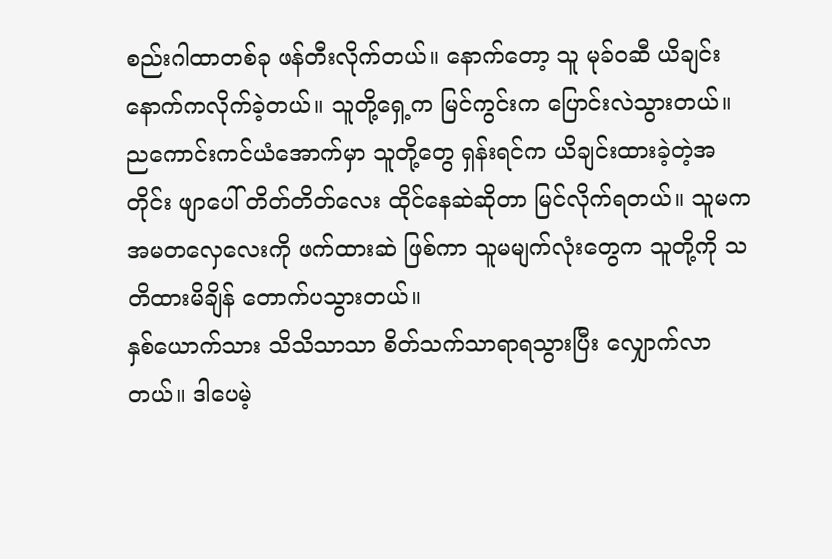စည်းဂါထာတစ်ခု ဖန်တီးလိုက်တယ်။ နောက်တော့ သူ မုခ်ဝဆီ ယိချင်းနောက်ကလိုက်ခဲ့တယ်။ သူတို့ရှေ့က မြင်ကွင်းက ပြောင်းလဲသွားတယ်။ ညကောင်းကင်ယံအောက်မှာ သူတို့တွေ ရှန်းရင်က ယိချင်းထားခဲ့တဲ့အတိုင်း ဖျာပေါ် တိတ်တိတ်လေး ထိုင်နေဆဲဆိုတာ မြင်လိုက်ရတယ်။ သူမက အမတလှေလေးကို ဖက်ထားဆဲ ဖြစ်ကာ သူမမျက်လုံးတွေက သူတို့ကို သတိထားမိချိန် တောက်ပသွားတယ်။
နှစ်ယောက်သား သိသိသာသာ စိတ်သက်သာရာရသွားပြီး လျှောက်လာတယ်။ ဒါပေမဲ့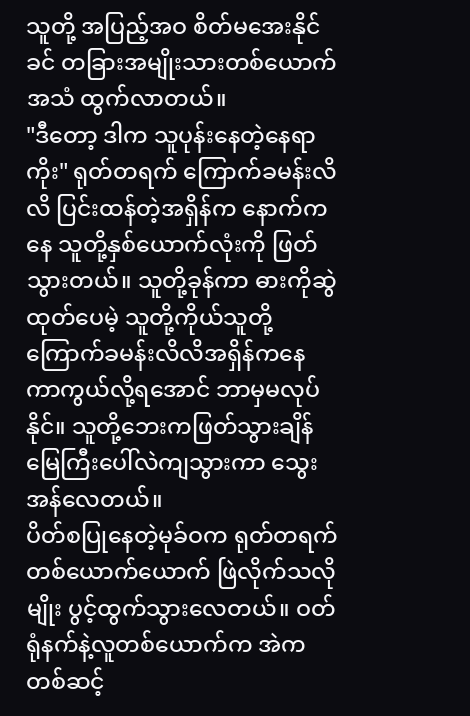သူတို့ အပြည့်အဝ စိတ်မအေးနိုင်ခင် တခြားအမျိုးသားတစ်ယောက်အသံ ထွက်လာတယ်။
"ဒီတော့ ဒါက သူပုန်းနေတဲ့နေရာကိုး" ရုတ်တရက် ကြောက်ခမန်းလိလိ ပြင်းထန်တဲ့အရှိန်က နောက်ကနေ သူတို့နှစ်ယောက်လုံးကို ဖြတ်သွားတယ်။ သူတို့ခုန်ကာ ဓားကိုဆွဲထုတ်ပေမဲ့ သူတို့ကိုယ်သူတို့ ကြောက်ခမန်းလိလိအရှိန်ကနေ ကာကွယ်လို့ရအောင် ဘာမှမလုပ်နိုင်။ သူတို့ဘေးကဖြတ်သွားချိန် မြေကြီးပေါ်လဲကျသွားကာ သွေးအန်လေတယ်။
ပိတ်စပြုနေတဲ့မုခ်ဝက ရုတ်တရက် တစ်ယောက်ယောက် ဖြဲလိုက်သလိုမျိုး ပွင့်ထွက်သွားလေတယ်။ ဝတ်ရုံနက်နဲ့လူတစ်ယောက်က အဲကတစ်ဆင့်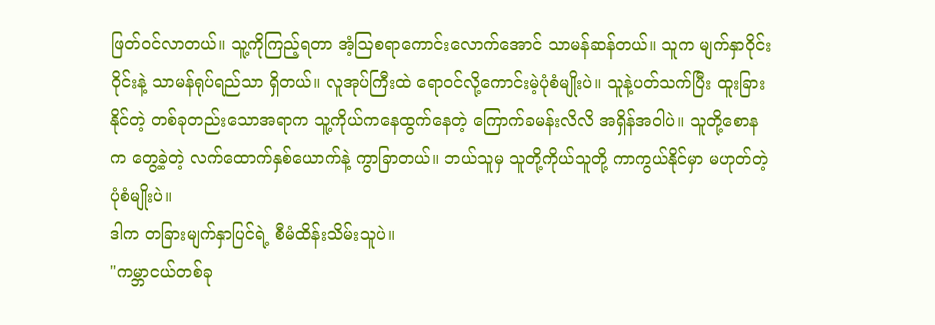ဖြတ်ဝင်လာတယ်။ သူ့ကိုကြည့်ရတာ အံ့ဩစရာကောင်းလောက်အောင် သာမန်ဆန်တယ်။ သူက မျက်နှာဝိုင်းဝိုင်းနဲ့ သာမန်ရုပ်ရည်သာ ရှိတယ်။ လူအုပ်ကြီးထဲ ရောဝင်လို့ကောင်းမဲ့ပုံစံမျိုးပဲ။ သူနဲ့ပတ်သက်ပြီး ထူးခြားနိုင်တဲ့ တစ်ခုတည်းသောအရာက သူ့ကိုယ်ကနေထွက်နေတဲ့ ကြောက်ခမန်းလိလိ အရှိန်အဝါပဲ။ သူတို့စောနက တွေ့ခဲ့တဲ့ လက်ထောက်နှစ်ယောက်နဲ့ ကွာခြာတယ်။ ဘယ်သူမှ သူတို့ကိုယ်သူတို့ ကာကွယ်နိုင်မှာ မဟုတ်တဲ့ ပုံစံမျိုးပဲ။
ဒါက တခြားမျက်နှာပြင်ရဲ့ စီမံထိန်းသိမ်းသူပဲ။
"ကမ္ဘာငယ်တစ်ခု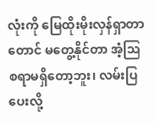လုံးကို မြေထိုးမိုးလှန်ရှာတာတောင် မတွေ့နိုင်တာ အံ့ဩစရာမရှိတော့ဘူး၊ လမ်းပြပေးလို့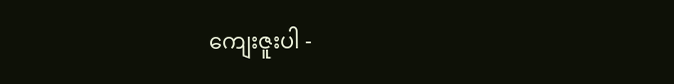ကျေးဇူးပါ -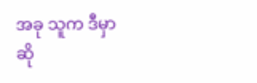အခု သူက ဒီမှာဆို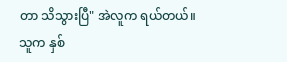တာ သိသွားပြီ" အဲလူက ရယ်တယ်။ သူက နှစ်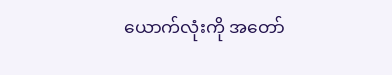ယောက်လုံးကို အတော်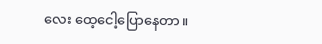လေး ထေ့ငေါ့ပြောနေတာ။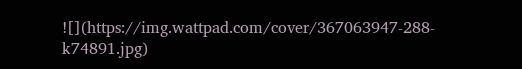![](https://img.wattpad.com/cover/367063947-288-k74891.jpg)